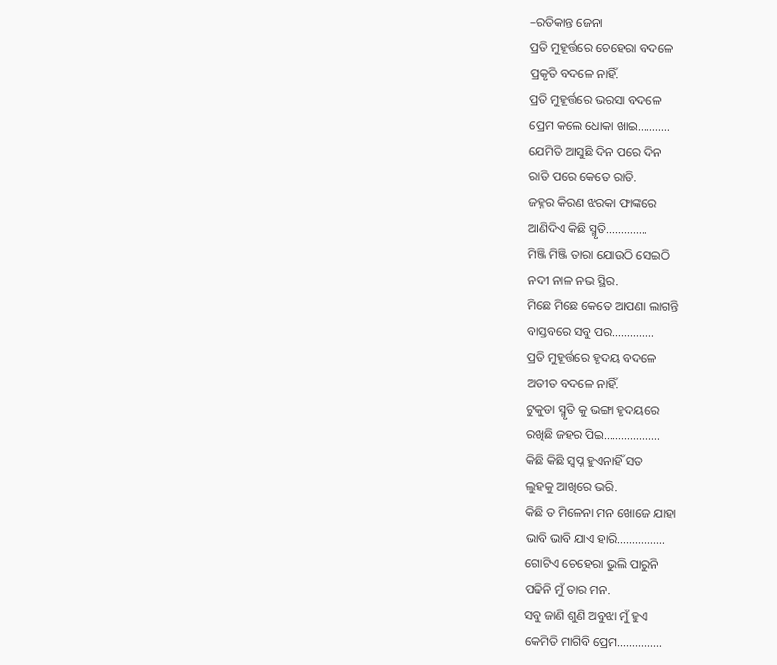–ରତିକାନ୍ତ ଜେନା
ପ୍ରତି ମୁହୂର୍ତ୍ତରେ ଚେହେରା ବଦଳେ
ପ୍ରକୃତି ବଦଳେ ନାହିଁ.
ପ୍ରତି ମୁହୂର୍ତ୍ତରେ ଭରସା ବଦଳେ
ପ୍ରେମ କଲେ ଧୋକା ଖାଇ………..
ଯେମିତି ଆସୁଛି ଦିନ ପରେ ଦିନ
ରାତି ପରେ କେତେ ରାତି.
ଜହ୍ନର କିରଣ ଝରକା ଫାଙ୍କରେ
ଆଣିଦିଏ କିଛି ସ୍ମୃତି…………..
ମିଞ୍ଜି ମିଞ୍ଜି ତାରା ଯୋଉଠି ସେଇଠି
ନଦୀ ନାଳ ନଭ ସ୍ଥିର.
ମିଛେ ମିଛେ କେତେ ଆପଣା ଲାଗନ୍ତି
ବାସ୍ତବରେ ସବୁ ପର…………..
ପ୍ରତି ମୁହୂର୍ତ୍ତରେ ହୃଦୟ ବଦଳେ
ଅତୀତ ବଦଳେ ନାହିଁ.
ଟୁକୁଡା ସ୍ମୃତି କୁ ଭଙ୍ଗା ହୃଦୟରେ
ରଖିଛି ଜହର ପିଇ……………….
କିଛି କିଛି ସ୍ବପ୍ନ ହୁଏନାହିଁ ସତ
ଲୁହକୁ ଆଖିରେ ଭରି.
କିଛି ତ ମିଳେନା ମନ ଖୋଜେ ଯାହା
ଭାବି ଭାବି ଯାଏ ହାରି…………….
ଗୋଟିଏ ଚେହେରା ଭୁଲି ପାରୁନି
ପଢିନି ମୁଁ ତାର ମନ.
ସବୁ ଜାଣି ଶୁଣି ଅବୁଝା ମୁଁ ହୁଏ
କେମିତି ମାଗିବି ପ୍ରେମ……………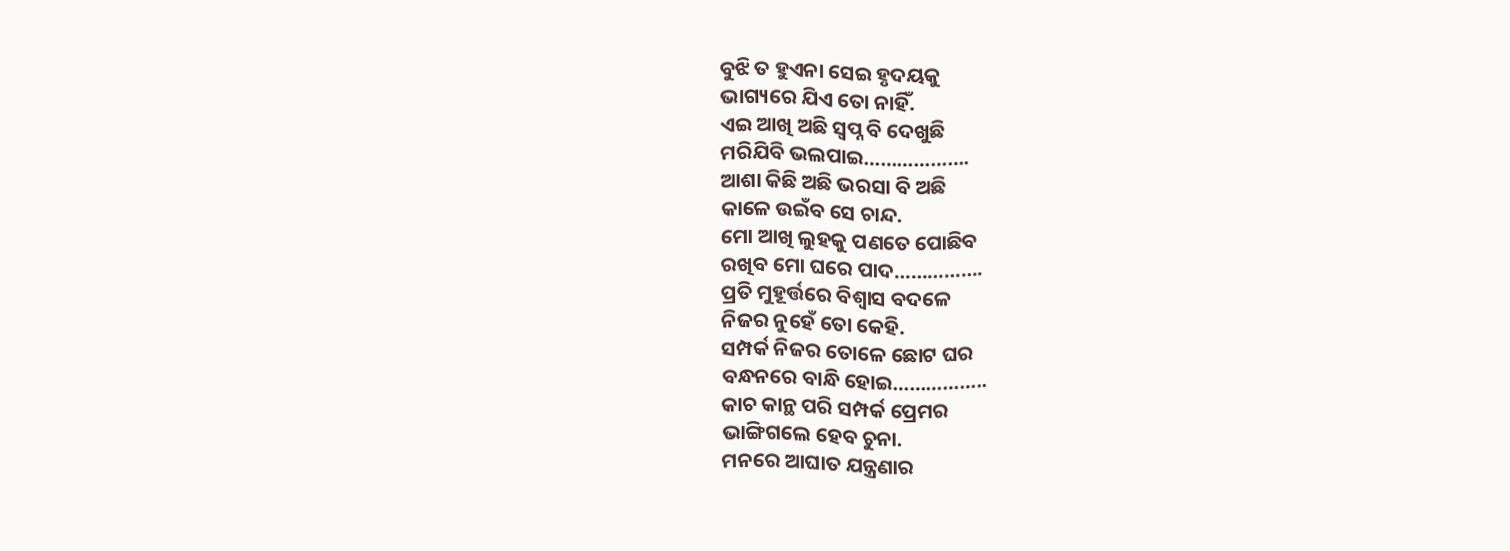ବୁଝି ତ ହୁଏନା ସେଇ ହୃଦୟକୁ
ଭାଗ୍ୟରେ ଯିଏ ତୋ ନାହିଁ.
ଏଇ ଆଖି ଅଛି ସ୍ବପ୍ନ ବି ଦେଖୁଛି
ମରିଯିବି ଭଲପାଇ……………….
ଆଶା କିଛି ଅଛି ଭରସା ବି ଅଛି
କାଳେ ଉଇଁବ ସେ ଚାନ୍ଦ.
ମୋ ଆଖି ଲୁହକୁ ପଣତେ ପୋଛିବ
ରଖିବ ମୋ ଘରେ ପାଦ…………….
ପ୍ରତି ମୁହୂର୍ତ୍ତରେ ବିଶ୍ୱାସ ବଦଳେ
ନିଜର ନୁହେଁ ତୋ କେହି.
ସମ୍ପର୍କ ନିଜର ତୋଳେ ଛୋଟ ଘର
ବନ୍ଧନରେ ବାନ୍ଧି ହୋଇ……………..
କାଚ କାନ୍ଥ ପରି ସମ୍ପର୍କ ପ୍ରେମର
ଭାଙ୍ଗିଗଲେ ହେବ ଚୁନା.
ମନରେ ଆଘାତ ଯନ୍ତ୍ରଣାର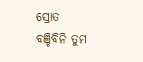ସ୍ରୋତ
ବଞ୍ଚିବିନି ତୁମ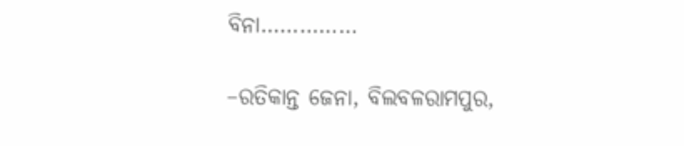ବିନା……………

–ରତିକାନ୍ତ ଜେନା, ବିଲବଳରାମପୁର,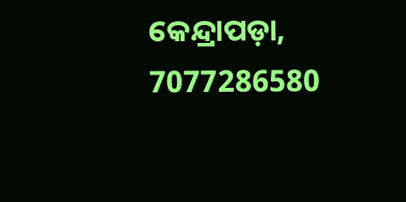କେନ୍ଦ୍ରାପଡ଼ା, 7077286580